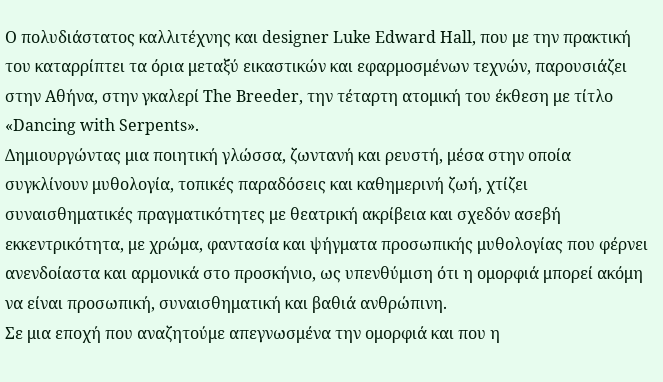Ο πολυδιάστατος καλλιτέχνης και designer Luke Edward Hall, που με την πρακτική του καταρρίπτει τα όρια μεταξύ εικαστικών και εφαρμοσμένων τεχνών, παρουσιάζει στην Αθήνα, στην γκαλερί The Breeder, την τέταρτη ατομική του έκθεση με τίτλο «Dancing with Serpents».
Δημιουργώντας μια ποιητική γλώσσα, ζωντανή και ρευστή, μέσα στην οποία συγκλίνουν μυθολογία, τοπικές παραδόσεις και καθημερινή ζωή, χτίζει συναισθηματικές πραγματικότητες με θεατρική ακρίβεια και σχεδόν ασεβή εκκεντρικότητα, με χρώμα, φαντασία και ψήγματα προσωπικής μυθολογίας που φέρνει ανενδοίαστα και αρμονικά στο προσκήνιο, ως υπενθύμιση ότι η ομορφιά μπορεί ακόμη να είναι προσωπική, συναισθηματική και βαθιά ανθρώπινη.
Σε μια εποχή που αναζητούμε απεγνωσμένα την ομορφιά και που η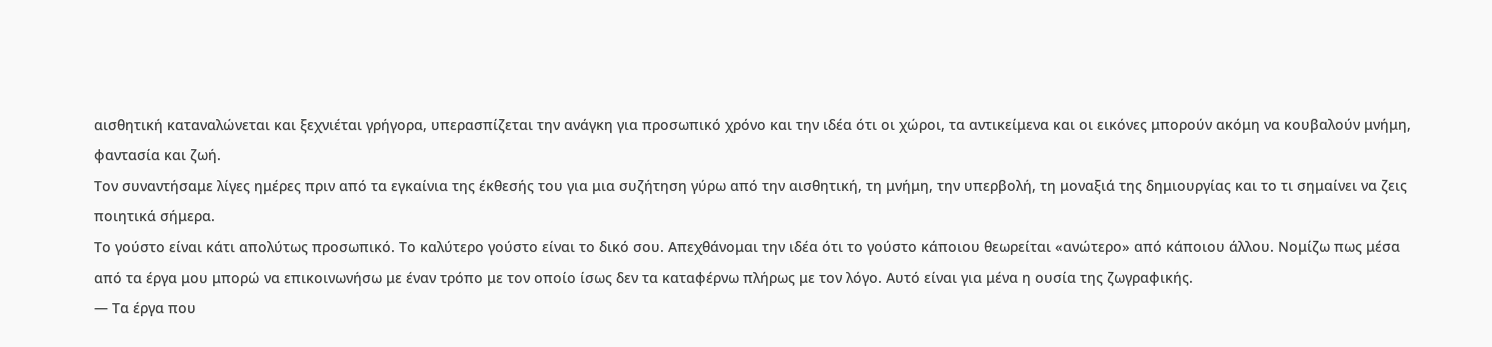αισθητική καταναλώνεται και ξεχνιέται γρήγορα, υπερασπίζεται την ανάγκη για προσωπικό χρόνο και την ιδέα ότι οι χώροι, τα αντικείμενα και οι εικόνες μπορούν ακόμη να κουβαλούν μνήμη, φαντασία και ζωή.
Τον συναντήσαμε λίγες ημέρες πριν από τα εγκαίνια της έκθεσής του για μια συζήτηση γύρω από την αισθητική, τη μνήμη, την υπερβολή, τη μοναξιά της δημιουργίας και το τι σημαίνει να ζεις ποιητικά σήμερα.
Το γούστο είναι κάτι απολύτως προσωπικό. Το καλύτερο γούστο είναι το δικό σου. Απεχθάνομαι την ιδέα ότι το γούστο κάποιου θεωρείται «ανώτερο» από κάποιου άλλου. Νομίζω πως μέσα από τα έργα μου μπορώ να επικοινωνήσω με έναν τρόπο με τον οποίο ίσως δεν τα καταφέρνω πλήρως με τον λόγο. Αυτό είναι για μένα η ουσία της ζωγραφικής.
― Τα έργα που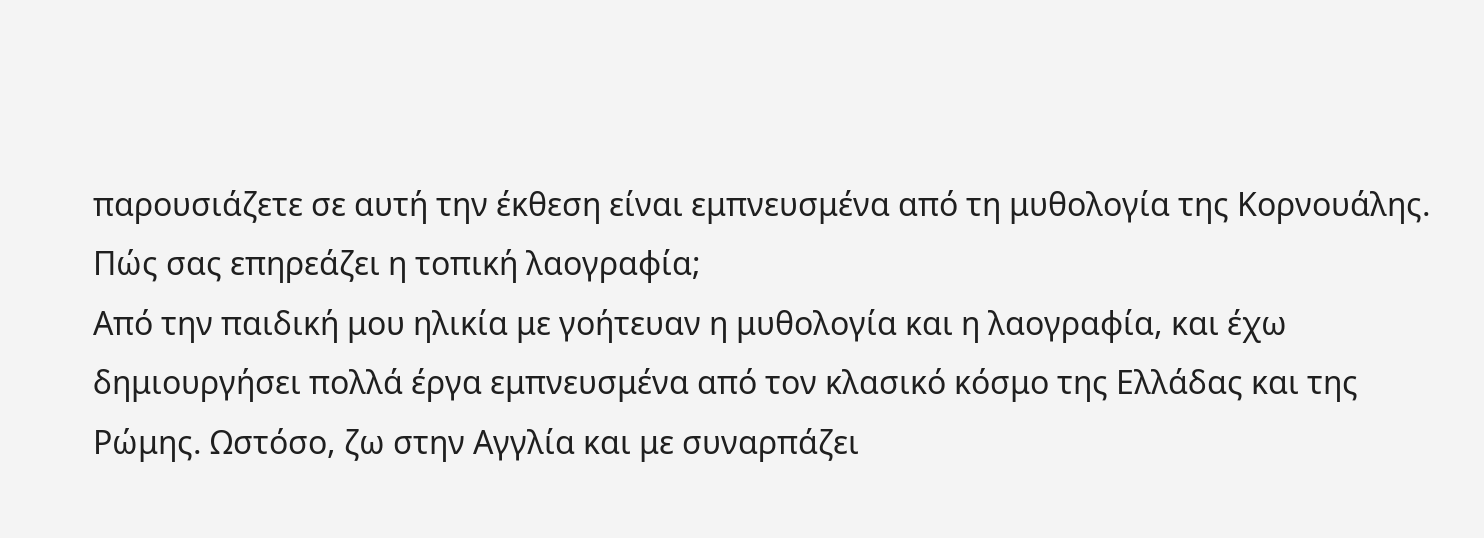παρουσιάζετε σε αυτή την έκθεση είναι εμπνευσμένα από τη μυθολογία της Κορνουάλης. Πώς σας επηρεάζει η τοπική λαογραφία;
Από την παιδική μου ηλικία με γοήτευαν η μυθολογία και η λαογραφία, και έχω δημιουργήσει πολλά έργα εμπνευσμένα από τον κλασικό κόσμο της Ελλάδας και της Ρώμης. Ωστόσο, ζω στην Αγγλία και με συναρπάζει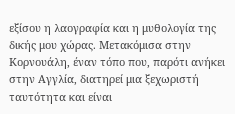εξίσου η λαογραφία και η μυθολογία της δικής μου χώρας. Μετακόμισα στην Κορνουάλη, έναν τόπο που, παρότι ανήκει στην Αγγλία, διατηρεί μια ξεχωριστή ταυτότητα και είναι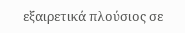εξαιρετικά πλούσιος σε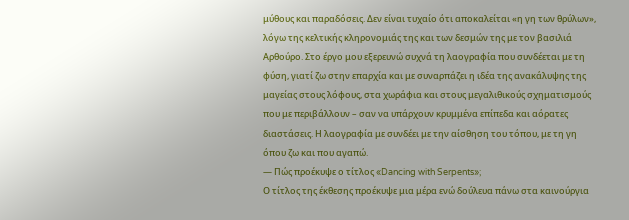μύθους και παραδόσεις. Δεν είναι τυχαίο ότι αποκαλείται «η γη των θρύλων», λόγω της κελτικής κληρονομιάς της και των δεσμών της με τον βασιλιά Αρθούρο. Στο έργο μου εξερευνώ συχνά τη λαογραφία που συνδέεται με τη φύση, γιατί ζω στην επαρχία και με συναρπάζει η ιδέα της ανακάλυψης της μαγείας στους λόφους, στα χωράφια και στους μεγαλιθικούς σχηματισμούς που με περιβάλλουν – σαν να υπάρχουν κρυμμένα επίπεδα και αόρατες διαστάσεις. Η λαογραφία με συνδέει με την αίσθηση του τόπου, με τη γη όπου ζω και που αγαπώ.
― Πώς προέκυψε ο τίτλος «Dancing with Serpents»;
Ο τίτλος της έκθεσης προέκυψε μια μέρα ενώ δούλευα πάνω στα καινούργια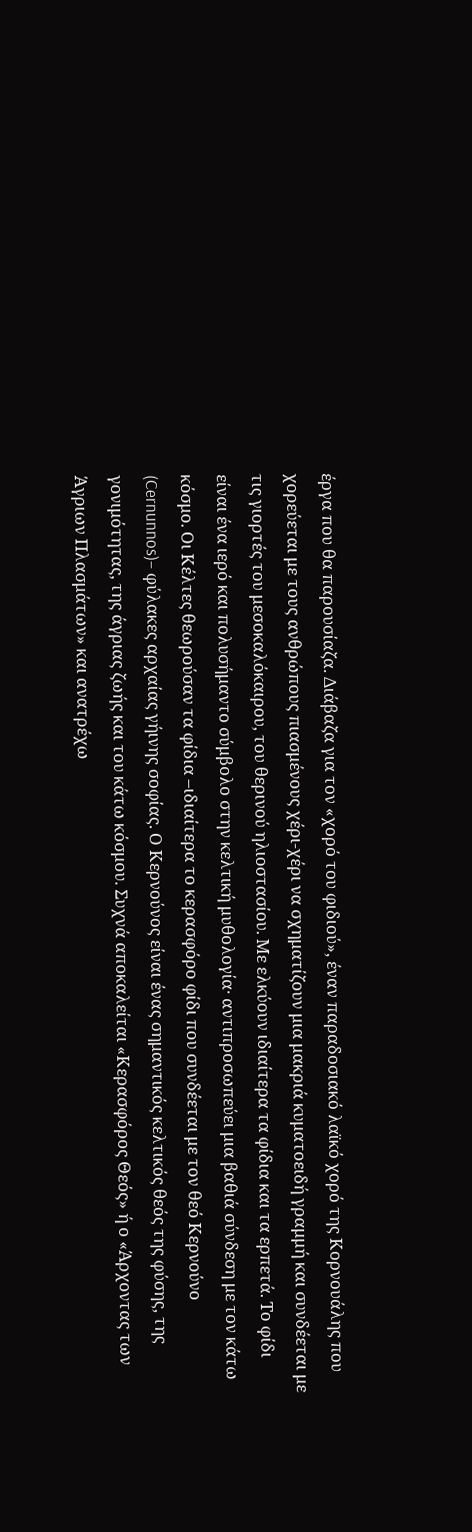έργα που θα παρουσίαζα. Διάβαζα για τον «χορό του φιδιού», έναν παραδοσιακό λαϊκό χορό της Κορνουάλης που χορεύεται με τους ανθρώπους πιασμένους χέρι-χέρι να σχηματίζουν μια μακριά κυματοειδή γραμμή και συνδέεται με τις γιορτές του μεσοκαλόκαιρου, του θερινού ηλιοστασίου. Με ελκύουν ιδιαίτερα τα φίδια και τα ερπετά. Το φίδι είναι ένα ιερό και πολυσήμαντο σύμβολο στην κελτική μυθολογία· αντιπροσωπεύει μια βαθιά σύνδεση με τον κάτω κόσμο. Οι Κέλτες θεωρούσαν τα φίδια –ιδιαίτερα το κερασφόρο φίδι που συνδέεται με τον θεό Κερνούνο (Cernunnos)– φύλακες αρχαίας γήινης σοφίας. Ο Κερνoύνος είναι ένας σημαντικός κελτικός θεός της φύσης, της γονιμότητας, της άγριας ζωής και του κάτω κόσμου. Συχνά αποκαλείται «Κερασφόρος Θεός» ή ο «Άρχοντας των Άγριων Πλασμάτων» και ανατρέχω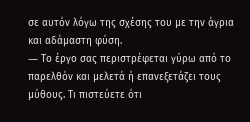σε αυτόν λόγω της σχέσης του με την άγρια και αδάμαστη φύση.
― Το έργο σας περιστρέφεται γύρω από το παρελθόν και μελετά ή επανεξετάζει τους μύθους. Τι πιστεύετε ότι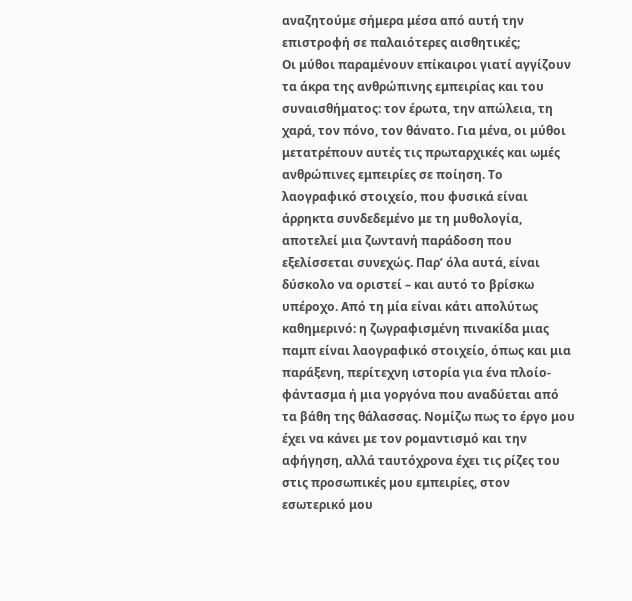αναζητούμε σήμερα μέσα από αυτή την επιστροφή σε παλαιότερες αισθητικές;
Οι μύθοι παραμένουν επίκαιροι γιατί αγγίζουν τα άκρα της ανθρώπινης εμπειρίας και του συναισθήματος: τον έρωτα, την απώλεια, τη χαρά, τον πόνο, τον θάνατο. Για μένα, οι μύθοι μετατρέπουν αυτές τις πρωταρχικές και ωμές ανθρώπινες εμπειρίες σε ποίηση. Το λαογραφικό στοιχείο, που φυσικά είναι άρρηκτα συνδεδεμένο με τη μυθολογία, αποτελεί μια ζωντανή παράδοση που εξελίσσεται συνεχώς. Παρ’ όλα αυτά, είναι δύσκολο να οριστεί – και αυτό το βρίσκω υπέροχο. Από τη μία είναι κάτι απολύτως καθημερινό: η ζωγραφισμένη πινακίδα μιας παμπ είναι λαογραφικό στοιχείο, όπως και μια παράξενη, περίτεχνη ιστορία για ένα πλοίο-φάντασμα ή μια γοργόνα που αναδύεται από τα βάθη της θάλασσας. Νομίζω πως το έργο μου έχει να κάνει με τον ρομαντισμό και την αφήγηση, αλλά ταυτόχρονα έχει τις ρίζες του στις προσωπικές μου εμπειρίες, στον εσωτερικό μου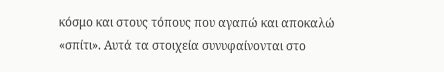κόσμο και στους τόπους που αγαπώ και αποκαλώ «σπίτι». Αυτά τα στοιχεία συνυφαίνονται στο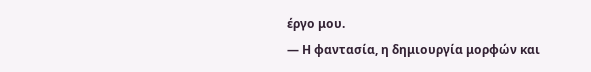έργο μου.
— Η φαντασία, η δημιουργία μορφών και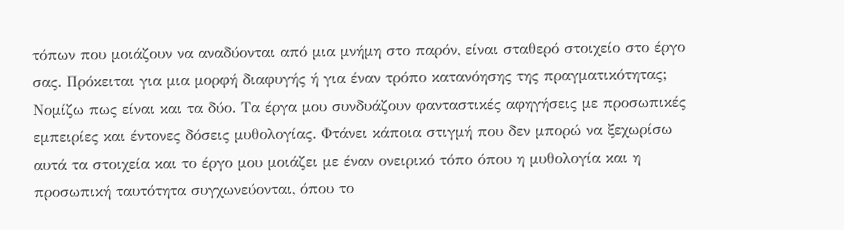τόπων που μοιάζουν να αναδύονται από μια μνήμη στο παρόν, είναι σταθερό στοιχείο στο έργο σας. Πρόκειται για μια μορφή διαφυγής ή για έναν τρόπο κατανόησης της πραγματικότητας;
Νομίζω πως είναι και τα δύο. Τα έργα μου συνδυάζουν φανταστικές αφηγήσεις με προσωπικές εμπειρίες και έντονες δόσεις μυθολογίας. Φτάνει κάποια στιγμή που δεν μπορώ να ξεχωρίσω αυτά τα στοιχεία και το έργο μου μοιάζει με έναν ονειρικό τόπο όπου η μυθολογία και η προσωπική ταυτότητα συγχωνεύονται, όπου το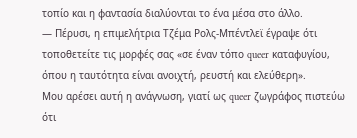τοπίο και η φαντασία διαλύονται το ένα μέσα στο άλλο.
― Πέρυσι, η επιμελήτρια Τζέμα Ρολς-Μπέντλεϊ έγραψε ότι τοποθετείτε τις μορφές σας «σε έναν τόπο queer καταφυγίου, όπου η ταυτότητα είναι ανοιχτή, ρευστή και ελεύθερη».
Μου αρέσει αυτή η ανάγνωση, γιατί ως queer ζωγράφος πιστεύω ότι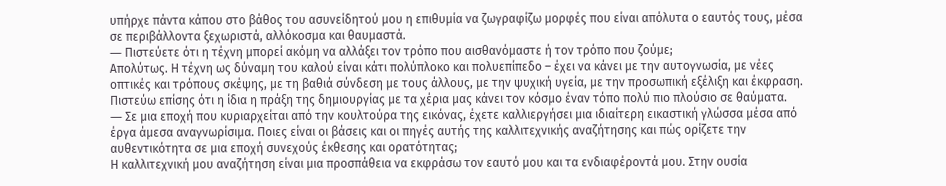υπήρχε πάντα κάπου στο βάθος του ασυνείδητού μου η επιθυμία να ζωγραφίζω μορφές που είναι απόλυτα ο εαυτός τους, μέσα σε περιβάλλοντα ξεχωριστά, αλλόκοσμα και θαυμαστά.
― Πιστεύετε ότι η τέχνη μπορεί ακόμη να αλλάξει τον τρόπο που αισθανόμαστε ή τον τρόπο που ζούμε;
Απολύτως. Η τέχνη ως δύναμη του καλού είναι κάτι πολύπλοκο και πολυεπίπεδο – έχει να κάνει με την αυτογνωσία, με νέες οπτικές και τρόπους σκέψης, με τη βαθιά σύνδεση με τους άλλους, με την ψυχική υγεία, με την προσωπική εξέλιξη και έκφραση. Πιστεύω επίσης ότι η ίδια η πράξη της δημιουργίας με τα χέρια μας κάνει τον κόσμο έναν τόπο πολύ πιο πλούσιο σε θαύματα.
― Σε μια εποχή που κυριαρχείται από την κουλτούρα της εικόνας, έχετε καλλιεργήσει μια ιδιαίτερη εικαστική γλώσσα μέσα από έργα άμεσα αναγνωρίσιμα. Ποιες είναι οι βάσεις και οι πηγές αυτής της καλλιτεχνικής αναζήτησης και πώς ορίζετε την αυθεντικότητα σε μια εποχή συνεχούς έκθεσης και ορατότητας;
Η καλλιτεχνική μου αναζήτηση είναι μια προσπάθεια να εκφράσω τον εαυτό μου και τα ενδιαφέροντά μου. Στην ουσία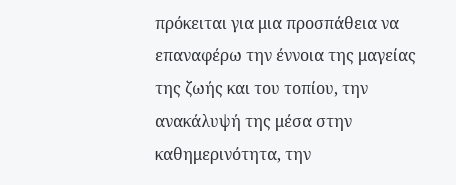πρόκειται για μια προσπάθεια να επαναφέρω την έννοια της μαγείας της ζωής και του τοπίου, την ανακάλυψή της μέσα στην καθημερινότητα, την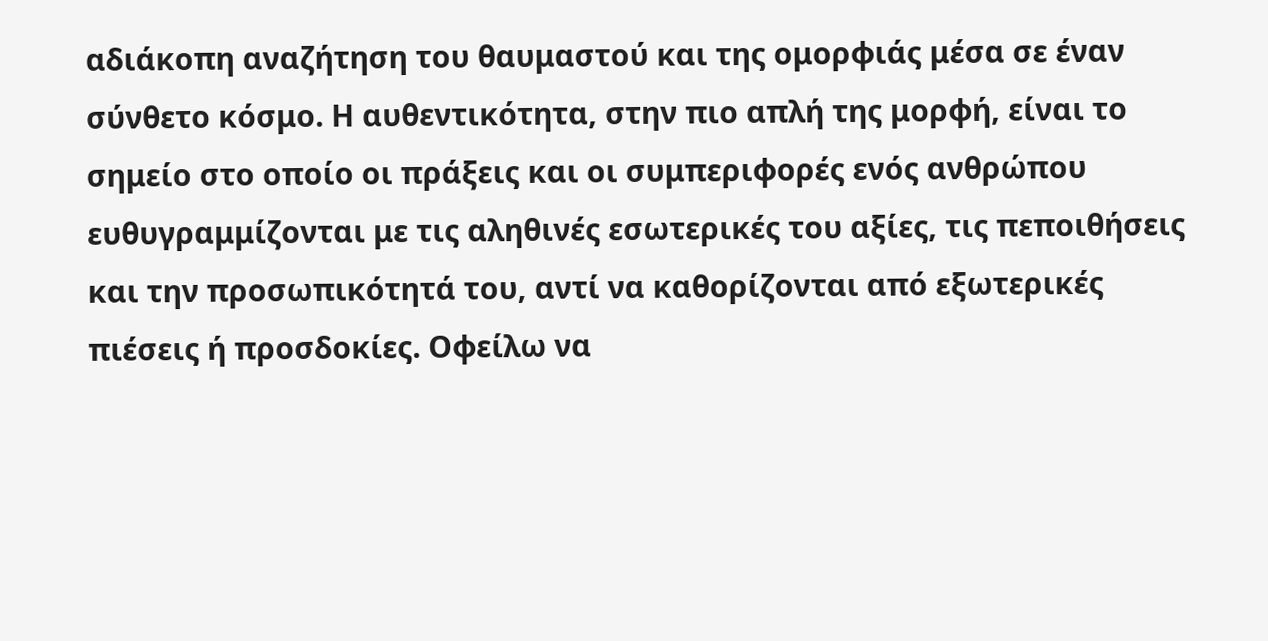αδιάκοπη αναζήτηση του θαυμαστού και της ομορφιάς μέσα σε έναν σύνθετο κόσμο. Η αυθεντικότητα, στην πιο απλή της μορφή, είναι το σημείο στο οποίο οι πράξεις και οι συμπεριφορές ενός ανθρώπου ευθυγραμμίζονται με τις αληθινές εσωτερικές του αξίες, τις πεποιθήσεις και την προσωπικότητά του, αντί να καθορίζονται από εξωτερικές πιέσεις ή προσδοκίες. Οφείλω να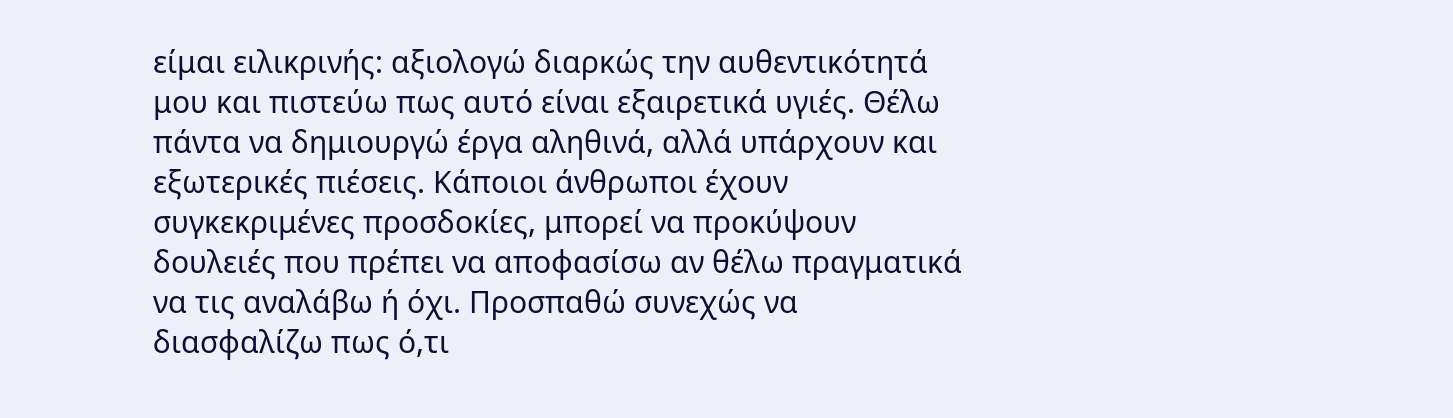είμαι ειλικρινής: αξιολογώ διαρκώς την αυθεντικότητά μου και πιστεύω πως αυτό είναι εξαιρετικά υγιές. Θέλω πάντα να δημιουργώ έργα αληθινά, αλλά υπάρχουν και εξωτερικές πιέσεις. Κάποιοι άνθρωποι έχουν συγκεκριμένες προσδοκίες, μπορεί να προκύψουν δουλειές που πρέπει να αποφασίσω αν θέλω πραγματικά να τις αναλάβω ή όχι. Προσπαθώ συνεχώς να διασφαλίζω πως ό,τι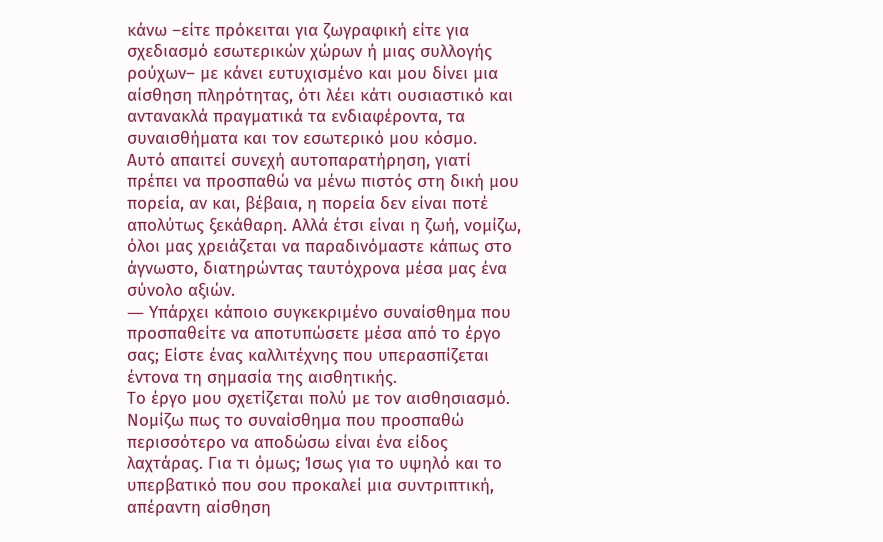κάνω –είτε πρόκειται για ζωγραφική είτε για σχεδιασμό εσωτερικών χώρων ή μιας συλλογής ρούχων– με κάνει ευτυχισμένο και μου δίνει μια αίσθηση πληρότητας, ότι λέει κάτι ουσιαστικό και αντανακλά πραγματικά τα ενδιαφέροντα, τα συναισθήματα και τον εσωτερικό μου κόσμο.
Αυτό απαιτεί συνεχή αυτοπαρατήρηση, γιατί πρέπει να προσπαθώ να μένω πιστός στη δική μου πορεία, αν και, βέβαια, η πορεία δεν είναι ποτέ απολύτως ξεκάθαρη. Αλλά έτσι είναι η ζωή, νομίζω, όλοι μας χρειάζεται να παραδινόμαστε κάπως στο άγνωστο, διατηρώντας ταυτόχρονα μέσα μας ένα σύνολο αξιών.
― Υπάρχει κάποιο συγκεκριμένο συναίσθημα που προσπαθείτε να αποτυπώσετε μέσα από το έργο σας; Είστε ένας καλλιτέχνης που υπερασπίζεται έντονα τη σημασία της αισθητικής.
Το έργο μου σχετίζεται πολύ με τον αισθησιασμό. Νομίζω πως το συναίσθημα που προσπαθώ περισσότερο να αποδώσω είναι ένα είδος λαχτάρας. Για τι όμως; Ίσως για το υψηλό και το υπερβατικό που σου προκαλεί μια συντριπτική, απέραντη αίσθηση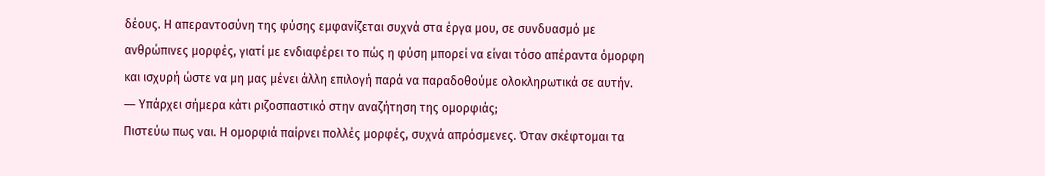δέους. Η απεραντοσύνη της φύσης εμφανίζεται συχνά στα έργα μου, σε συνδυασμό με ανθρώπινες μορφές, γιατί με ενδιαφέρει το πώς η φύση μπορεί να είναι τόσο απέραντα όμορφη και ισχυρή ώστε να μη μας μένει άλλη επιλογή παρά να παραδοθούμε ολοκληρωτικά σε αυτήν.
― Υπάρχει σήμερα κάτι ριζοσπαστικό στην αναζήτηση της ομορφιάς;
Πιστεύω πως ναι. Η ομορφιά παίρνει πολλές μορφές, συχνά απρόσμενες. Όταν σκέφτομαι τα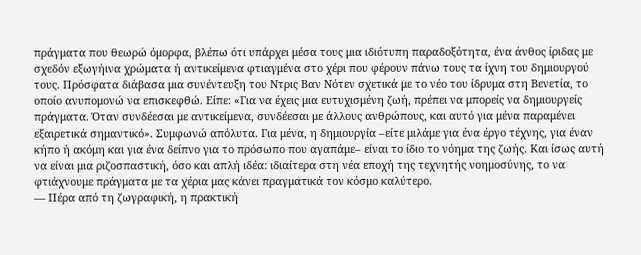πράγματα που θεωρώ όμορφα, βλέπω ότι υπάρχει μέσα τους μια ιδιότυπη παραδοξότητα, ένα άνθος ίριδας με σχεδόν εξωγήινα χρώματα ή αντικείμενα φτιαγμένα στο χέρι που φέρουν πάνω τους τα ίχνη του δημιουργού τους. Πρόσφατα διάβασα μια συνέντευξη του Ντρις Βαν Nότεν σχετικά με το νέο του ίδρυμα στη Βενετία, το οποίο ανυπομονώ να επισκεφθώ. Είπε: «Για να έχεις μια ευτυχισμένη ζωή, πρέπει να μπορείς να δημιουργείς πράγματα. Όταν συνδέεσαι με αντικείμενα, συνδέεσαι με άλλους ανθρώπους, και αυτό για μένα παραμένει εξαιρετικά σημαντικό». Συμφωνώ απόλυτα. Για μένα, η δημιουργία –είτε μιλάμε για ένα έργο τέχνης, για έναν κήπο ή ακόμη και για ένα δείπνο για το πρόσωπο που αγαπάμε– είναι το ίδιο το νόημα της ζωής. Και ίσως αυτή να είναι μια ριζοσπαστική, όσο και απλή ιδέα: ιδιαίτερα στη νέα εποχή της τεχνητής νοημοσύνης, το να φτιάχνουμε πράγματα με τα χέρια μας κάνει πραγματικά τον κόσμο καλύτερο.
― Πέρα από τη ζωγραφική, η πρακτική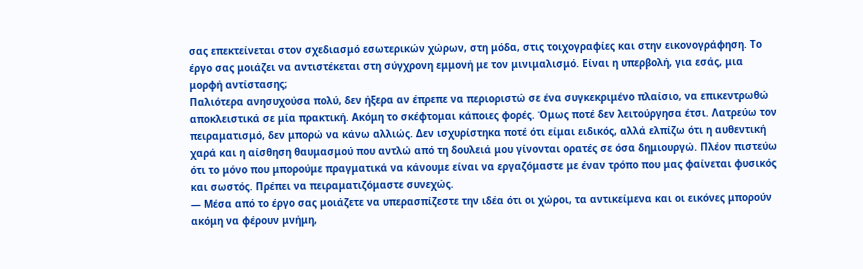σας επεκτείνεται στον σχεδιασμό εσωτερικών χώρων, στη μόδα, στις τοιχογραφίες και στην εικονογράφηση. Το έργο σας μοιάζει να αντιστέκεται στη σύγχρονη εμμονή με τον μινιμαλισμό. Είναι η υπερβολή, για εσάς, μια μορφή αντίστασης;
Παλιότερα ανησυχούσα πολύ, δεν ήξερα αν έπρεπε να περιοριστώ σε ένα συγκεκριμένο πλαίσιο, να επικεντρωθώ αποκλειστικά σε μία πρακτική. Ακόμη το σκέφτομαι κάποιες φορές. Όμως ποτέ δεν λειτούργησα έτσι. Λατρεύω τον πειραματισμό, δεν μπορώ να κάνω αλλιώς. Δεν ισχυρίστηκα ποτέ ότι είμαι ειδικός, αλλά ελπίζω ότι η αυθεντική χαρά και η αίσθηση θαυμασμού που αντλώ από τη δουλειά μου γίνονται ορατές σε όσα δημιουργώ. Πλέον πιστεύω ότι το μόνο που μπορούμε πραγματικά να κάνουμε είναι να εργαζόμαστε με έναν τρόπο που μας φαίνεται φυσικός και σωστός. Πρέπει να πειραματιζόμαστε συνεχώς.
― Μέσα από το έργο σας μοιάζετε να υπερασπίζεστε την ιδέα ότι οι χώροι, τα αντικείμενα και οι εικόνες μπορούν ακόμη να φέρουν μνήμη,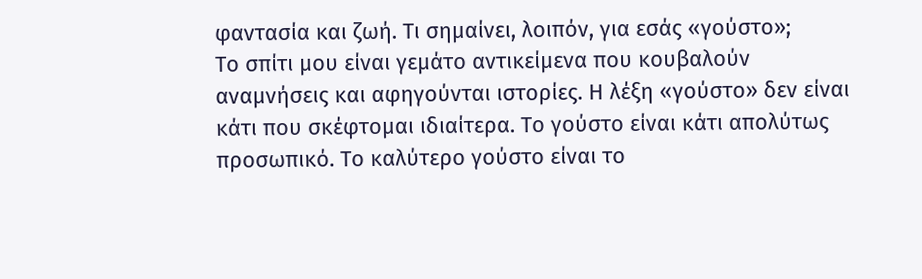φαντασία και ζωή. Τι σημαίνει, λοιπόν, για εσάς «γούστο»;
Το σπίτι μου είναι γεμάτο αντικείμενα που κουβαλούν αναμνήσεις και αφηγούνται ιστορίες. Η λέξη «γούστο» δεν είναι κάτι που σκέφτομαι ιδιαίτερα. Το γούστο είναι κάτι απολύτως προσωπικό. Το καλύτερο γούστο είναι το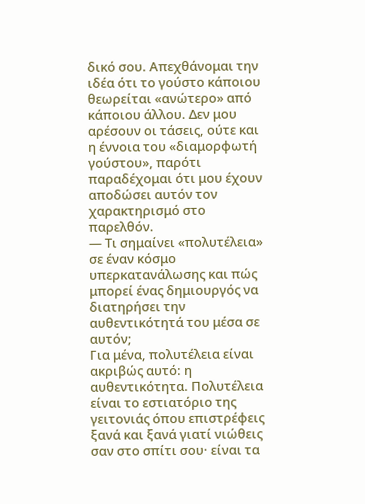δικό σου. Απεχθάνομαι την ιδέα ότι το γούστο κάποιου θεωρείται «ανώτερο» από κάποιου άλλου. Δεν μου αρέσουν οι τάσεις, ούτε και η έννοια του «διαμορφωτή γούστου», παρότι παραδέχομαι ότι μου έχουν αποδώσει αυτόν τον χαρακτηρισμό στο παρελθόν.
― Τι σημαίνει «πολυτέλεια» σε έναν κόσμο υπερκατανάλωσης και πώς μπορεί ένας δημιουργός να διατηρήσει την αυθεντικότητά του μέσα σε αυτόν;
Για μένα, πολυτέλεια είναι ακριβώς αυτό: η αυθεντικότητα. Πολυτέλεια είναι το εστιατόριο της γειτονιάς όπου επιστρέφεις ξανά και ξανά γιατί νιώθεις σαν στο σπίτι σου· είναι τα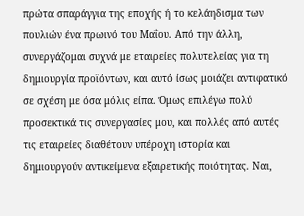πρώτα σπαράγγια της εποχής ή το κελάηδισμα των πουλιών ένα πρωινό του Μαΐου. Από την άλλη, συνεργάζομαι συχνά με εταιρείες πολυτελείας για τη δημιουργία προϊόντων, και αυτό ίσως μοιάζει αντιφατικό σε σχέση με όσα μόλις είπα. Όμως επιλέγω πολύ προσεκτικά τις συνεργασίες μου, και πολλές από αυτές τις εταιρείες διαθέτουν υπέροχη ιστορία και δημιουργούν αντικείμενα εξαιρετικής ποιότητας. Ναι,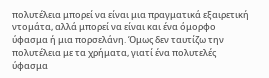πολυτέλεια μπορεί να είναι μια πραγματικά εξαιρετική ντομάτα, αλλά μπορεί να είναι και ένα όμορφο ύφασμα ή μια πορσελάνη. Όμως δεν ταυτίζω την πολυτέλεια με τα χρήματα, γιατί ένα πολυτελές ύφασμα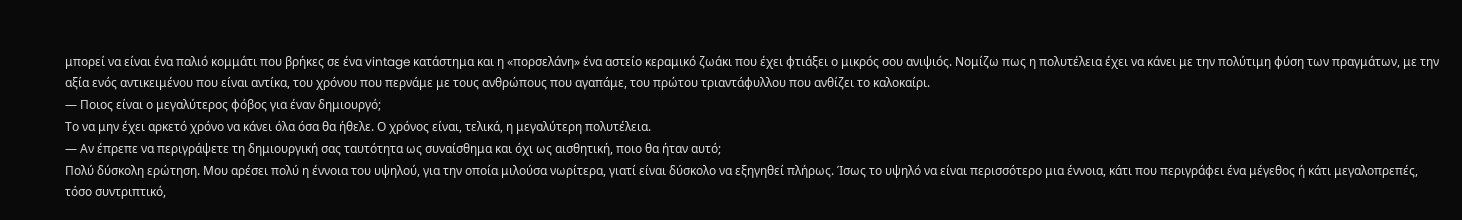μπορεί να είναι ένα παλιό κομμάτι που βρήκες σε ένα vintage κατάστημα και η «πορσελάνη» ένα αστείο κεραμικό ζωάκι που έχει φτιάξει ο μικρός σου ανιψιός. Νομίζω πως η πολυτέλεια έχει να κάνει με την πολύτιμη φύση των πραγμάτων, με την αξία ενός αντικειμένου που είναι αντίκα, του χρόνου που περνάμε με τους ανθρώπους που αγαπάμε, του πρώτου τριαντάφυλλου που ανθίζει το καλοκαίρι.
― Ποιος είναι ο μεγαλύτερος φόβος για έναν δημιουργό;
Το να μην έχει αρκετό χρόνο να κάνει όλα όσα θα ήθελε. Ο χρόνος είναι, τελικά, η μεγαλύτερη πολυτέλεια.
― Αν έπρεπε να περιγράψετε τη δημιουργική σας ταυτότητα ως συναίσθημα και όχι ως αισθητική, ποιο θα ήταν αυτό;
Πολύ δύσκολη ερώτηση. Μου αρέσει πολύ η έννοια του υψηλού, για την οποία μιλούσα νωρίτερα, γιατί είναι δύσκολο να εξηγηθεί πλήρως. Ίσως το υψηλό να είναι περισσότερο μια έννοια, κάτι που περιγράφει ένα μέγεθος ή κάτι μεγαλοπρεπές, τόσο συντριπτικό,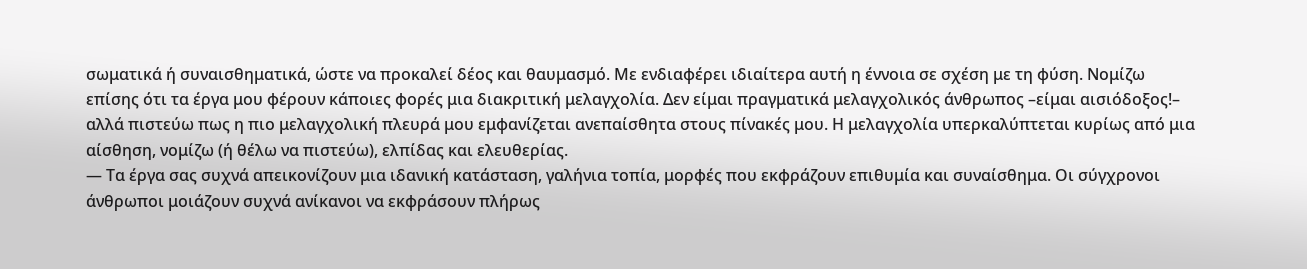σωματικά ή συναισθηματικά, ώστε να προκαλεί δέος και θαυμασμό. Με ενδιαφέρει ιδιαίτερα αυτή η έννοια σε σχέση με τη φύση. Νομίζω επίσης ότι τα έργα μου φέρουν κάποιες φορές μια διακριτική μελαγχολία. Δεν είμαι πραγματικά μελαγχολικός άνθρωπος –είμαι αισιόδοξος!– αλλά πιστεύω πως η πιο μελαγχολική πλευρά μου εμφανίζεται ανεπαίσθητα στους πίνακές μου. Η μελαγχολία υπερκαλύπτεται κυρίως από μια αίσθηση, νομίζω (ή θέλω να πιστεύω), ελπίδας και ελευθερίας.
— Τα έργα σας συχνά απεικονίζουν μια ιδανική κατάσταση, γαλήνια τοπία, μορφές που εκφράζουν επιθυμία και συναίσθημα. Οι σύγχρονοι άνθρωποι μοιάζουν συχνά ανίκανοι να εκφράσουν πλήρως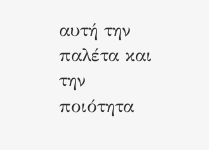αυτή την παλέτα και την ποιότητα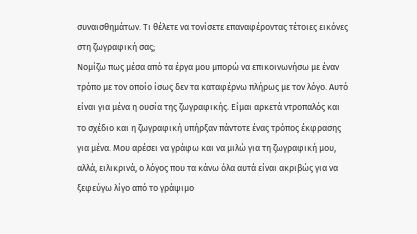συναισθημάτων. Τι θέλετε να τονίσετε επαναφέροντας τέτοιες εικόνες στη ζωγραφική σας;
Νομίζω πως μέσα από τα έργα μου μπορώ να επικοινωνήσω με έναν τρόπο με τον οποίο ίσως δεν τα καταφέρνω πλήρως με τον λόγο. Αυτό είναι για μένα η ουσία της ζωγραφικής. Είμαι αρκετά ντροπαλός και το σχέδιο και η ζωγραφική υπήρξαν πάντοτε ένας τρόπος έκφρασης για μένα. Μου αρέσει να γράφω και να μιλώ για τη ζωγραφική μου, αλλά, ειλικρινά, ο λόγος που τα κάνω όλα αυτά είναι ακριβώς για να ξεφεύγω λίγο από το γράψιμο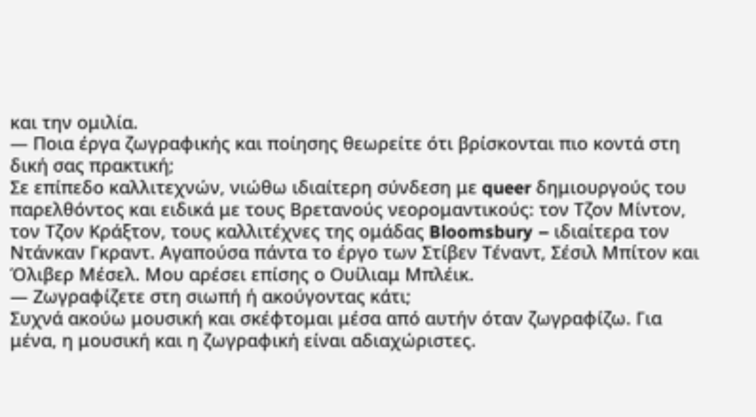και την ομιλία.
― Ποια έργα ζωγραφικής και ποίησης θεωρείτε ότι βρίσκονται πιο κοντά στη δική σας πρακτική;
Σε επίπεδο καλλιτεχνών, νιώθω ιδιαίτερη σύνδεση με queer δημιουργούς του παρελθόντος και ειδικά με τους Βρετανούς νεορομαντικούς: τον Τζον Mίντον, τον Τζον Κράξτον, τους καλλιτέχνες της ομάδας Bloomsbury – ιδιαίτερα τον Ντάνκαν Γκραντ. Αγαπούσα πάντα το έργο των Στίβεν Τέναντ, Σέσιλ Μπίτον και Όλιβερ Μέσελ. Μου αρέσει επίσης ο Ουίλιαμ Μπλέικ.
― Ζωγραφίζετε στη σιωπή ή ακούγοντας κάτι;
Συχνά ακούω μουσική και σκέφτομαι μέσα από αυτήν όταν ζωγραφίζω. Για μένα, η μουσική και η ζωγραφική είναι αδιαχώριστες.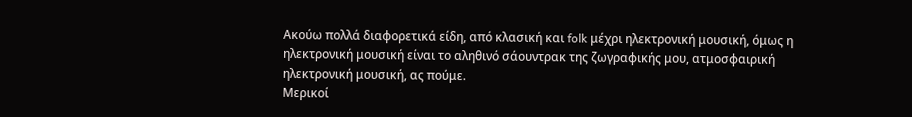Ακούω πολλά διαφορετικά είδη, από κλασική και folk μέχρι ηλεκτρονική μουσική, όμως η ηλεκτρονική μουσική είναι το αληθινό σάουντρακ της ζωγραφικής μου, ατμοσφαιρική ηλεκτρονική μουσική, ας πούμε.
Μερικοί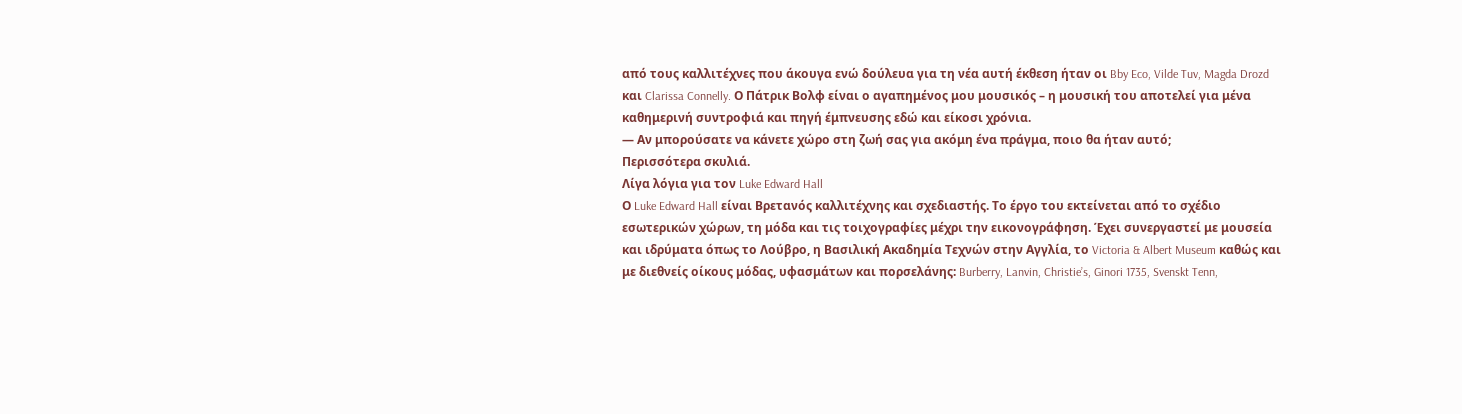από τους καλλιτέχνες που άκουγα ενώ δούλευα για τη νέα αυτή έκθεση ήταν οι Bby Eco, Vilde Tuv, Magda Drozd και Clarissa Connelly. Ο Πάτρικ Βολφ είναι ο αγαπημένος μου μουσικός – η μουσική του αποτελεί για μένα καθημερινή συντροφιά και πηγή έμπνευσης εδώ και είκοσι χρόνια.
― Αν μπορούσατε να κάνετε χώρο στη ζωή σας για ακόμη ένα πράγμα, ποιο θα ήταν αυτό;
Περισσότερα σκυλιά.
Λίγα λόγια για τον Luke Edward Hall
Ο Luke Edward Hall είναι Βρετανός καλλιτέχνης και σχεδιαστής. Το έργο του εκτείνεται από το σχέδιο εσωτερικών χώρων, τη μόδα και τις τοιχογραφίες μέχρι την εικονογράφηση. Έχει συνεργαστεί με μουσεία και ιδρύματα όπως το Λούβρο, η Βασιλική Ακαδημία Τεχνών στην Αγγλία, το Victoria & Albert Museum καθώς και με διεθνείς οίκους μόδας, υφασμάτων και πορσελάνης: Burberry, Lanvin, Christie’s, Ginori 1735, Svenskt Tenn,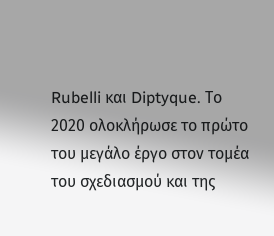Rubelli και Diptyque. Το 2020 ολοκλήρωσε το πρώτο του μεγάλο έργο στον τομέα του σχεδιασμού και της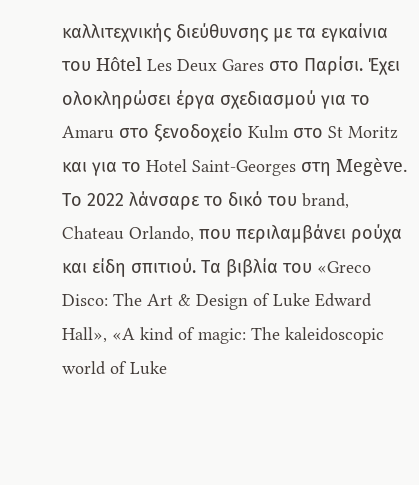καλλιτεχνικής διεύθυνσης με τα εγκαίνια του Hôtel Les Deux Gares στο Παρίσι. Έχει ολοκληρώσει έργα σχεδιασμού για το Amaru στο ξενοδοχείο Kulm στο St Moritz και για το Hotel Saint-Georges στη Megève. Το 2022 λάνσαρε το δικό του brand, Chateau Orlando, που περιλαμβάνει ρούχα και είδη σπιτιού. Τα βιβλία του «Greco Disco: The Art & Design of Luke Edward Hall», «A kind of magic: The kaleidoscopic world of Luke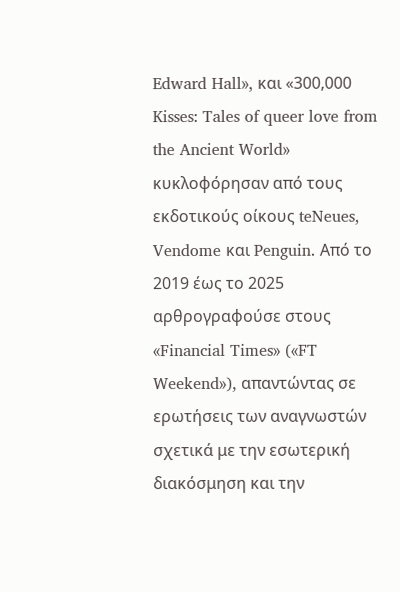Edward Hall», και «300,000 Kisses: Tales of queer love from the Ancient World» κυκλοφόρησαν από τους εκδοτικούς οίκους teNeues, Vendome και Penguin. Από το 2019 έως το 2025 αρθρογραφούσε στους «Financial Times» («FT Weekend»), απαντώντας σε ερωτήσεις των αναγνωστών σχετικά με την εσωτερική διακόσμηση και την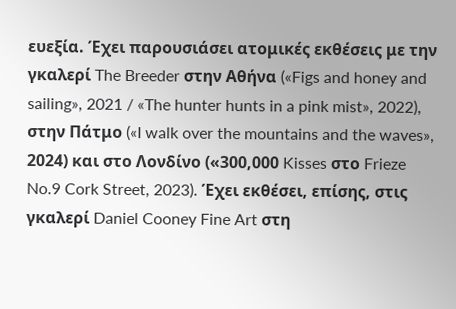ευεξία. Έχει παρουσιάσει ατομικές εκθέσεις με την γκαλερί The Breeder στην Αθήνα («Figs and honey and sailing», 2021 / «The hunter hunts in a pink mist», 2022), στην Πάτμο («I walk over the mountains and the waves», 2024) και στο Λονδίνο («300,000 Kisses στο Frieze No.9 Cork Street, 2023). Έχει εκθέσει, επίσης, στις γκαλερί Daniel Cooney Fine Art στη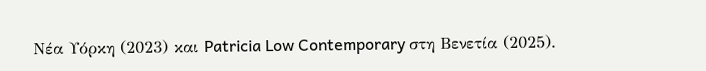Νέα Υόρκη (2023) και Patricia Low Contemporary στη Βενετία (2025).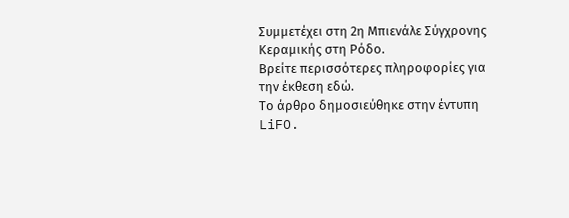Συμμετέχει στη 2η Μπιενάλε Σύγχρονης Κεραμικής στη Ρόδο.
Βρείτε περισσότερες πληροφορίες για την έκθεση εδώ.
Το άρθρο δημοσιεύθηκε στην έντυπη LiFO.